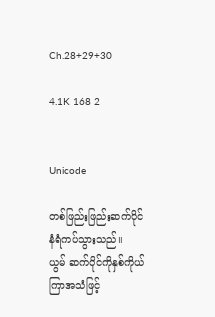Ch.28+29+30

4.1K 168 2


Unicode

တစ်ဖြည်းဖြည်းဆက်ပိုင်နံရံကပ်သွားသည်။
ယွမ် ဆက်ပိုင်ကိုနှစ်ကိုယ်ကြာအသံဖြင့်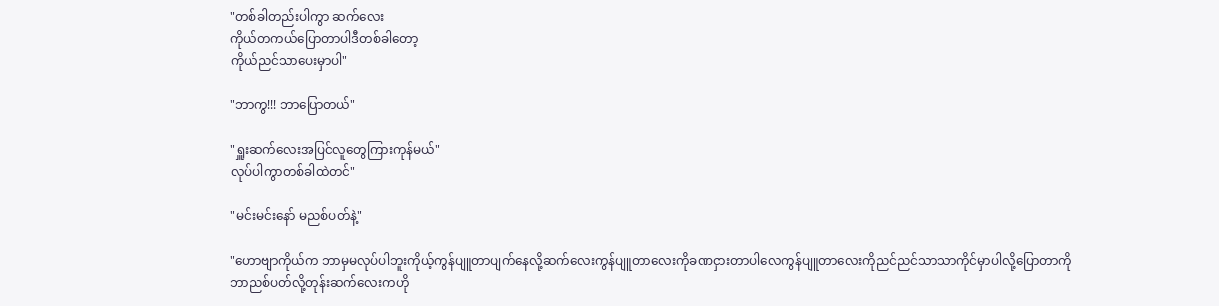"တစ်ခါတည်းပါကွာ ဆက်လေး
ကိုယ်တကယ်ပြောတာပါဒီတစ်ခါတော့
ကိုယ်ညင်သာ‌ပေးမှာပါ"

"ဘာကွ!!! ဘာပြောတယ်"

"ရှူးဆက်လေးအပြင်လူတွေကြားကုန်မယ်"
လုပ်ပါကွာတစ်ခါထဲတင်"

"မင်းမင်းနော် မညစ်ပတ်နဲ့"

"ဟောဗျာကိုယ်က ဘာမှမလုပ်ပါဘူးကိုယ့်ကွန်ပျူတာပျက်နေလို့ဆက်လေးကွန်ပျူတာလေးကိုခဏငှားတာပါလေကွန်ပျူတာလေးကိုညင်ညင်သာသာကိုင်မှာပါလို့ပြောတာကို
ဘာညစ်ပတ်လို့တုန်းဆက်လေးကဟို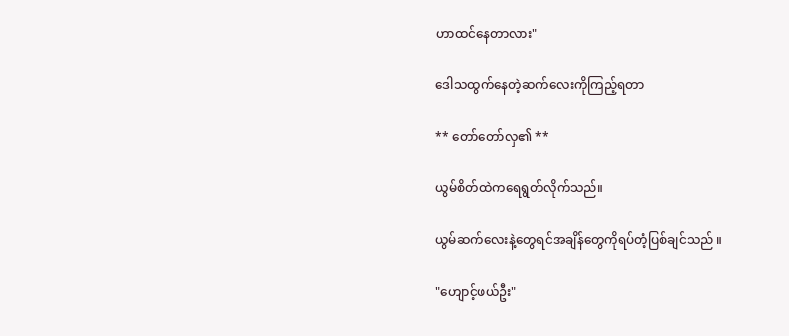ဟာထင်နေတာလား"

ဒေါသထွက်နေတဲ့ဆက်လေးကိုကြည့်ရတာ

** တော်တော်လှ၏ **

ယွမ်စိတ်ထဲကရေရွတ်လိုက်သည်။

ယွမ်ဆက်လေးနဲ့တွေရင်အချိန်တွေကိုရပ်တံ့ပြစ်ချင်သည် ။

"ဟျောင့်ဖယ်ဦး"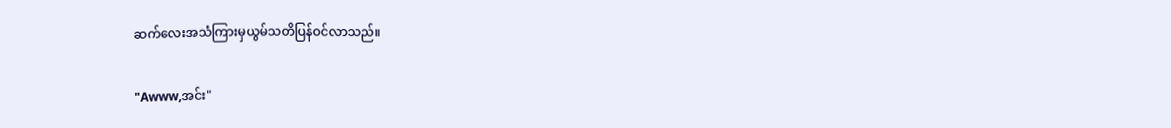ဆက်လေးအသံကြားမှယွမ်သတိပြန်ဝင်လာသည်။

"Awww,အင်း"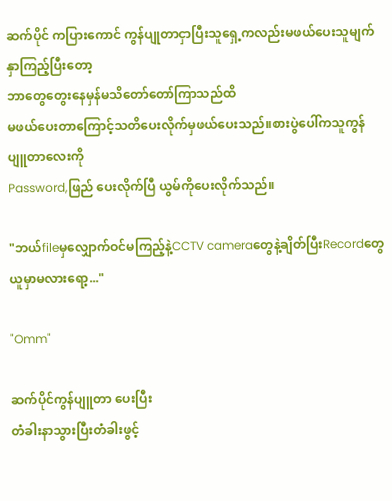ဆက်ပိုင် ကပြားကောင် ကွန်ပျုတာငှာပြီးသူရှေ့ကလည်းမဖယ်ပေးသူမျက်နှာကြည့်ပြီးတော့
ဘာတွေတွေးနေမှန်မသိတော်တော်ကြာသည်ထိ
မဖယ်ပေးတာကြောင့်သတိပေးလိုက်မှဖယ်ပေးသည်။စားပွဲပေါ်ကသူကွန်ပျူတာလေးကို
Password,ဖြည် ပေးလိုက်ပြီ ယွမ်ကိုပေးလိုက်သည်။

"ဘယ်fileမှလျှောက်ဝင်မကြည့်နဲ့CCTV cameraတွေနဲ့ချိတ်ပြီးRecordတွေယူမှာမလားရော့..."

"Omm"

ဆက်ပိုင်ကွန်ပျူတာ‌ ပေးပြီး
တံခါးနာသွားပြီးတံခါးဖွင့်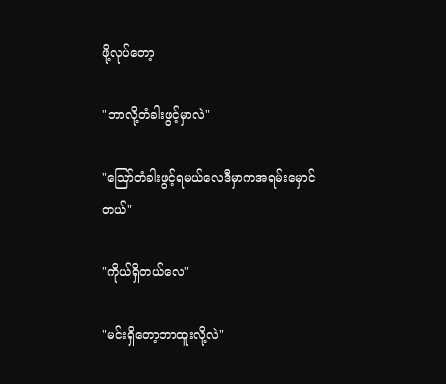ဖို့လုပ်တော့

"ဘာလို့တံခါးဖွင့်မှာလဲ"

"ဪတံခါးဖွင့်ရမယ်လေဒီမှာကအရမ်းမှောင်တယ်"

"ကိုယ်ရှိတယ်လေ"

"မင်းရှိတော့ဘာထူးလို့လဲ"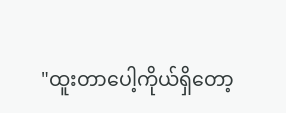"ထူးတာပေါ့ကိုယ်ရှိတော့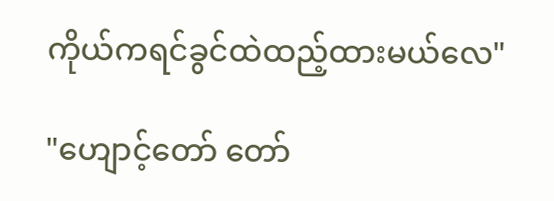ကိုယ်ကရင်ခွင်ထဲထည့်ထားမယ်လေ"

"ဟျောင့်တော် တော်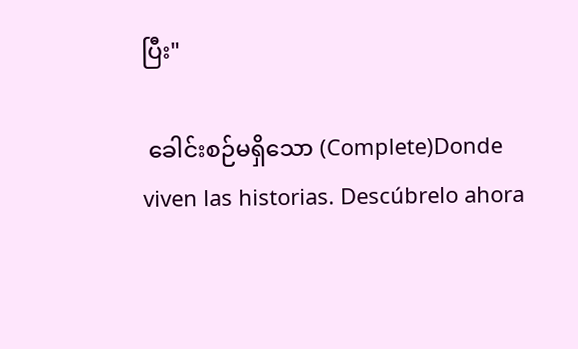ပြီး"

 ခေါင်းစဉ်မရှိသော (Complete)Donde viven las historias. Descúbrelo ahora